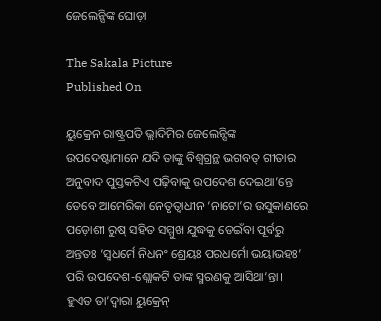ଜେଲେନ୍ସିଙ୍କ ଘୋଡ଼ା

The Sakala Picture
Published On

ୟୁକ୍ରେନ ରାଷ୍ଟ୍ରପତି ଭ୍ଲାଦିମିର ଜେଲେନ୍ସିଙ୍କ ଉପଦେଷ୍ଟାମାନେ ଯଦି ତାଙ୍କୁ ବିଶ୍ୱଗ୍ରନ୍ଥ ଭଗବତ୍‌‌ ଗୀତାର ଅନୁବାଦ ପୁସ୍ତକଟିଏ ପଢ଼ିବାକୁ ଉପଦେଶ ଦେଇଥା’ନ୍ତେ ତେବେ ଆମେରିକା ନେତୃତ୍ୱାଧୀନ ‘ନାଟୋ’ର ଉସୁକାଣରେ ପଡ଼ୋଶୀ ରୁଷ୍‌‌ ସହିତ ସମ୍ମୁଖ ଯୁଦ୍ଧକୁ ଡେଇଁବା ପୂର୍ବରୁ ଅନ୍ତତଃ ‘ସ୍ୱଧର୍ମେ ନିଧନଂ ଶ୍ରେୟଃ ପରଧର୍ମୋ ଭୟାଭହଃ’ ପରି ଉପଦେଶ-ଶ୍ଲୋକଟି ତାଙ୍କ ସ୍ମରଣକୁ ଆସିଥା’ନ୍ତା। ହୁଏତ ତା’ଦ୍ୱାରା ୟୁକ୍ରେନ୍‌‌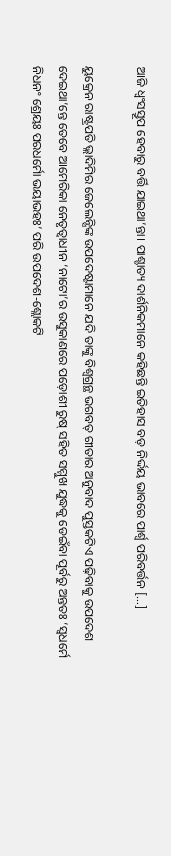ଆଜି ଧ୍ୱଂସସ୍ତୂପ ହେବାରୁ ବର୍ତ୍ତି ଯାଇଥା’ନ୍ତା। ପାଶ୍ଚାତ୍ୟ ଦାର୍ଶନିକମାନେ କହିଛନ୍ତି ଇତିହାସ ବଡ଼ ନିର୍ଦ୍ଦୟ ଭାବରେ ପାର୍ଶ୍ବ ପରିବର୍ତ୍ତନ […]

ୟୁକ୍ରେନ ରାଷ୍ଟ୍ରପତି ଭ୍ଲାଦିମିର ଜେଲେନ୍ସିଙ୍କ ଉପଦେଷ୍ଟାମାନେ ଯଦି ତାଙ୍କୁ ବିଶ୍ୱଗ୍ରନ୍ଥ ଭଗବତ୍‌‌ ଗୀତାର ଅନୁବାଦ ପୁସ୍ତକଟିଏ ପଢ଼ିବାକୁ ଉପଦେଶ ଦେଇଥା’ନ୍ତେ ତେବେ ଆମେରିକା ନେତୃତ୍ୱାଧୀନ ‘ନାଟୋ’ର ଉସୁକାଣରେ ପଡ଼ୋଶୀ ରୁଷ୍‌‌ ସହିତ ସମ୍ମୁଖ ଯୁଦ୍ଧକୁ ଡେଇଁବା ପୂର୍ବରୁ ଅନ୍ତତଃ ‘ସ୍ୱଧର୍ମେ ନିଧନଂ ଶ୍ରେୟଃ ପରଧର୍ମୋ ଭୟାଭହଃ’ ପରି ଉପଦେଶ-ଶ୍ଲୋକଟି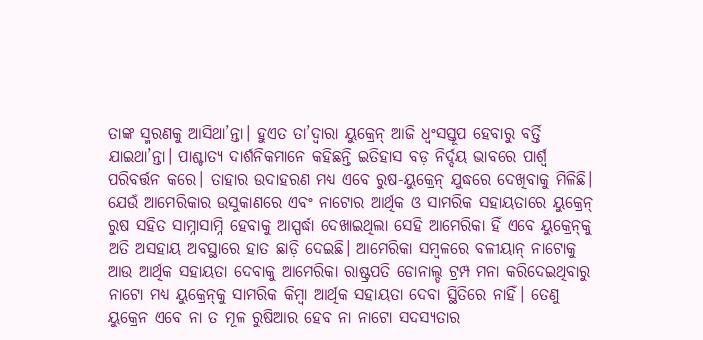ତାଙ୍କ ସ୍ମରଣକୁ ଆସିଥା’ନ୍ତା। ହୁଏତ ତା’ଦ୍ୱାରା ୟୁକ୍ରେନ୍‌‌ ଆଜି ଧ୍ୱଂସସ୍ତୂପ ହେବାରୁ ବର୍ତ୍ତି ଯାଇଥା’ନ୍ତା। ପାଶ୍ଚାତ୍ୟ ଦାର୍ଶନିକମାନେ କହିଛନ୍ତି ଇତିହାସ ବଡ଼ ନିର୍ଦ୍ଦୟ ଭାବରେ ପାର୍ଶ୍ବ ପରିବର୍ତ୍ତନ କରେ। ତାହାର ଉଦାହରଣ ମଧ୍ୟ ଏବେ ରୁଷ-ୟୁକ୍ରେନ୍‌‌ ଯୁଦ୍ଧରେ ଦେଖିବାକୁ ମିଳିଛି। ଯେଉଁ ଆମେରିକାର ଉସୁକାଣରେ ଏବଂ ନାଟୋର ଆର୍ଥିକ ଓ ସାମରିକ ସହାୟତାରେ ୟୁକ୍ରେନ୍‌‌ ରୁଷ ସହିତ ସାମ୍ନାସାମ୍ନି ହେବାକୁ ଆସ୍ପର୍ଦ୍ଧା ଦେଖାଇଥିଲା ସେହି ଆମେରିକା ହିଁ ଏବେ ୟୁକ୍ରେନ୍‌‌କୁ ଅତି ଅସହାୟ ଅବସ୍ଥାରେ ହାତ ଛାଡ଼ି ଦେଇଛି। ଆମେରିକା ସମ୍ବଳରେ ବଳୀୟାନ୍‌‌ ନାଟୋକୁ ଆଉ ଆର୍ଥିକ ସହାୟତା ଦେବାକୁ ଆମେରିକା ରାଷ୍ଟ୍ରପତି ଡୋନାଲ୍ଡ ଟ୍ରମ୍ପ ମନା କରିଦେଇଥିବାରୁ ନାଟୋ ମଧ୍ୟ ୟୁକ୍ରେନ୍‌‌କୁ ସାମରିକ କିମ୍ବା ଆର୍ଥିକ ସହାୟତା ଦେବା ସ୍ଥିତିରେ ନାହିଁ। ତେଣୁ ୟୁକ୍ରେନ ଏବେ ନା ତ ମୂଳ ରୁଷିଆର ହେବ ନା ନାଟୋ ସଦସ୍ୟତାର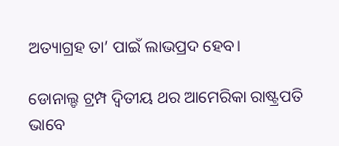ଅତ୍ୟାଗ୍ରହ ତା’ ପାଇଁ ଲାଭପ୍ରଦ ହେବ।

ଡୋନାଲ୍ଡ ଟ୍ରମ୍ପ ଦ୍ୱିତୀୟ ଥର ଆମେରିକା ରାଷ୍ଟ୍ରପତି ଭାବେ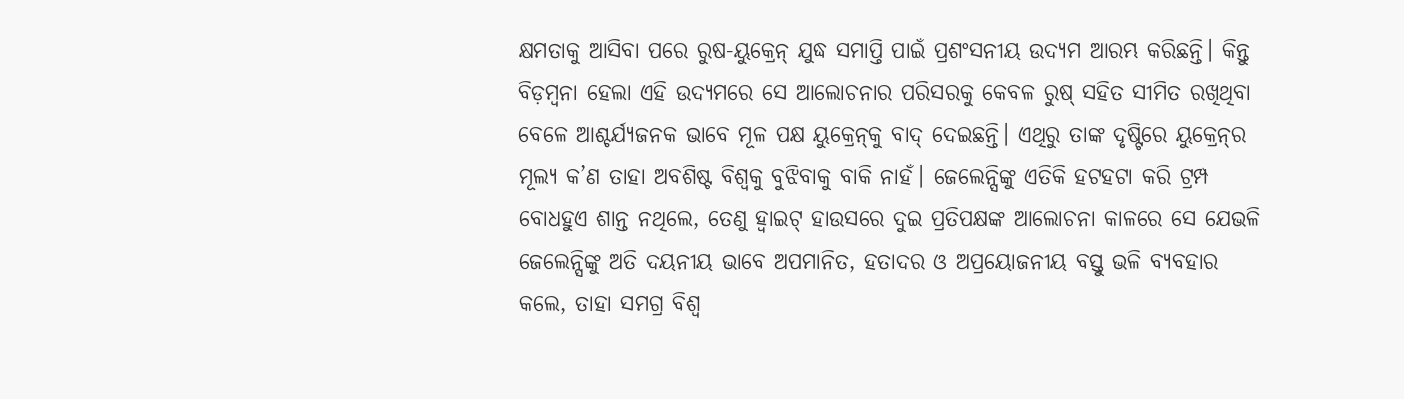କ୍ଷମତାକୁ ଆସିବା ପରେ ରୁଷ-ୟୁକ୍ରେନ୍‌‌ ଯୁଦ୍ଧ ସମାପ୍ତି ପାଇଁ ପ୍ରଶଂସନୀୟ ଉଦ୍ୟମ ଆରମ୍ଭ କରିଛନ୍ତି। କିନ୍ତୁ ବିଡ଼ମ୍ବନା ହେଲା ଏହି ଉଦ୍ୟମରେ ସେ ଆଲୋଚନାର ପରିସରକୁ କେବଳ ରୁଷ୍‌‌ ସହିତ ସୀମିତ ରଖିଥିବା ବେଳେ ଆଶ୍ଚର୍ଯ୍ୟଜନକ ଭାବେ ମୂଳ ପକ୍ଷ ୟୁକ୍ରେନ୍‌‌କୁ ବାଦ୍‌‌ ଦେଇଛନ୍ତି। ଏଥିରୁ ତାଙ୍କ ଦୃଷ୍ଟିରେ ୟୁକ୍ରେନ୍‌ର ମୂଲ୍ୟ କ’ଣ ତାହା ଅବଶିଷ୍ଟ ବିଶ୍ୱକୁ ବୁଝିବାକୁ ବାକି ନାହଁ। ଜେଲେନ୍ସିଙ୍କୁ ଏତିକି ହଟହଟା କରି ଟ୍ରମ୍ପ ବୋଧହୁଏ ଶାନ୍ତ ନଥିଲେ, ତେଣୁ ହ୍ୱାଇଟ୍‌‌ ହାଉସରେ ଦୁଇ ପ୍ରତିପକ୍ଷଙ୍କ ଆଲୋଚନା କାଳରେ ସେ ଯେଭଳି ଜେଲେନ୍ସିଙ୍କୁ ଅତି ଦୟନୀୟ ଭାବେ ଅପମାନିତ, ହତାଦର ଓ ଅପ୍ରୟୋଜନୀୟ ବସ୍ତୁ ଭଳି ବ୍ୟବହାର କଲେ, ତାହା ସମଗ୍ର ବିଶ୍ୱ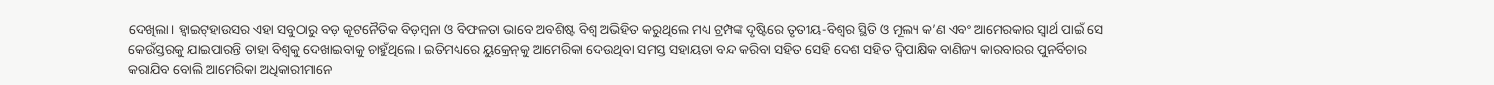ଦେଖିଲା। ହ୍ୱାଇଟ୍‌‌ହାଉସର ଏହା ସବୁଠାରୁ ବଡ଼ କୂଟନୈତିକ ବିଡ଼ମ୍ବନା ଓ ବିଫଳତା ଭାବେ ଅବଶିଷ୍ଟ ବିଶ୍ୱ ଅଭିହିତ କରୁଥିଲେ ମଧ୍ୟ ଟ୍ରମ୍ପଙ୍କ ଦୃଷ୍ଟିରେ ତୃତୀୟ-ବିଶ୍ୱର ସ୍ଥିତି ଓ ମୂଲ୍ୟ କ’ଣ ଏବଂ ଆମେରକାର ସ୍ୱାର୍ଥ ପାଇଁ ସେ କେଉଁସ୍ତରକୁ ଯାଇପାରନ୍ତି ତାହା ବିଶ୍ୱକୁ ଦେଖାଇବାକୁ ଚାହୁଁଥିଲେ। ଇତିମଧ୍ୟରେ ୟୁକ୍ରେନ୍‌‌କୁ ଆମେରିକା ଦେଉଥିବା ସମସ୍ତ ସହାୟତା ବନ୍ଦ କରିବା ସହିତ ସେହି ଦେଶ ସହିତ ଦ୍ୱିପାକ୍ଷିକ ବାଣିଜ୍ୟ କାରବାରର ପୁନର୍ବିଚାର କରାଯିବ ବୋଲି ଆମେରିକା ଅଧିକାରୀମାନେ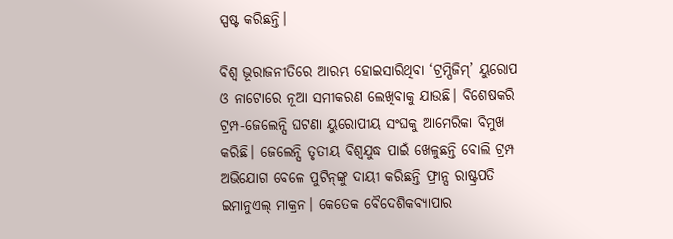ସ୍ପଷ୍ଟ କରିଛନ୍ତି।

ବିଶ୍ୱ ଭୂରାଜନୀତିରେ ଆରମ୍ଭ ହୋଇସାରିଥିବା ‘ଟ୍ରମ୍ପିଜିମ୍‌‌’ ୟୁରୋପ ଓ ନାଟୋରେ ନୂଆ ସମୀକରଣ ଲେଖିବାକୁ ଯାଉଛି। ବିଶେଷକରି ଟ୍ରମ୍ପ-ଜେଲେନ୍ସି ଘଟଣା ୟୁରୋପୀୟ ସଂଘକୁ ଆମେରିକା ବିମୁଖ କରିଛି। ଜେଲେନ୍ସି ତୃତୀୟ ବିଶ୍ବଯୁଦ୍ଧ ପାଇଁ ଖେଳୁଛନ୍ତି ବୋଲି ଟ୍ରମ୍ପ ଅଭିଯୋଗ ବେଳେ ପୁଟିନ୍‌ଙ୍କୁ ଦାୟୀ କରିଛନ୍ତି ଫ୍ରାନ୍ସ ରାଷ୍ଟ୍ରପତି ଇମାନୁଏଲ୍‌ ମାକ୍ରନ। କେତେକ ବୈଦେଶିକବ୍ୟାପାର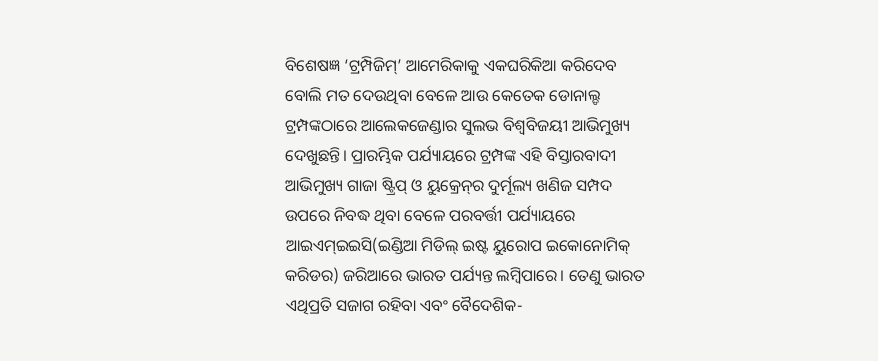ବିଶେଷଜ୍ଞ ‘ଟ୍ରମ୍ପିଜିମ୍‌‌’ ଆମେରିକାକୁ ଏକଘରିକିଆ କରିଦେବ ବୋଲି ମତ ଦେଉଥିବା ବେଳେ ଆଉ କେତେକ ଡୋନାଲ୍ଡ ଟ୍ରମ୍ପଙ୍କଠାରେ ଆଲେକଜେଣ୍ଡାର ସୁଲଭ ବିଶ୍ୱବିଜୟୀ ଆଭିମୁଖ୍ୟ ଦେଖୁଛନ୍ତି। ପ୍ରାରମ୍ଭିକ ପର୍ଯ୍ୟାୟରେ ଟ୍ରମ୍ପଙ୍କ ଏହି ବିସ୍ତାରବାଦୀ ଆଭିମୁଖ୍ୟ ଗାଜା ଷ୍ଟ୍ରିପ୍‌‌ ଓ ୟୁକ୍ରେନ୍‌‌ର ଦୁର୍ମୂଲ୍ୟ ଖଣିଜ ସମ୍ପଦ ଉପରେ ନିବଦ୍ଧ ଥିବା ବେଳେ ପରବର୍ତ୍ତୀ ପର୍ଯ୍ୟାୟରେ ଆଇଏମ୍‌‌ଇଇସି(ଇଣ୍ଡିଆ ମିଡିଲ୍‌‌ ଇଷ୍ଟ ୟୁରୋପ ଇକୋନୋମିକ୍‌‌ କରିଡର) ଜରିଆରେ ଭାରତ ପର୍ଯ୍ୟନ୍ତ ଲମ୍ବିପାରେ। ତେଣୁ ଭାରତ ଏଥିପ୍ରତି ସଜାଗ ରହିବା ଏବଂ ବୈଦେଶିକ-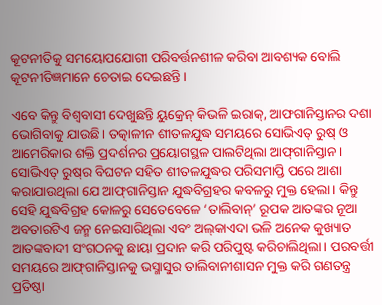କୂଟନୀତିକୁ ସମୟୋପଯୋଗୀ ପରିବର୍ତ୍ତନଶୀଳ କରିବା ଆବଶ୍ୟକ ବୋଲି କୂଟନୀତିଜ୍ଞମାନେ ଚେତାଇ ଦେଇଛନ୍ତି।

ଏବେ କିନ୍ତୁ ବିଶ୍ୱବାସୀ ଦେଖୁଛନ୍ତି ୟୁକ୍ରେନ୍‌‌ କିଭଳି ଇରାକ୍‌‌, ଆଫଗାନିସ୍ତାନର ଦଶା ଭୋଗିବାକୁ ଯାଉଛି। ତତ୍କାଳୀନ ଶୀତଳଯୁଦ୍ଧ ସମୟରେ ସୋଭିଏତ୍‌‌ ରୁଷ୍‌‌ ଓ ଆମେରିକାର ଶକ୍ତି ପ୍ରଦର୍ଶନର ପ୍ରୟୋଗସ୍ଥଳ ପାଲଟିଥିଲା ଆଫ୍‌‌ଗାନିସ୍ତାନ। ସୋଭିଏତ୍‌‌ ରୁଷ୍‌‌ର ବିଘଟନ ସହିତ ଶୀତଳଯୁଦ୍ଧର ପରିସମାପ୍ତି ପରେ ଆଶା କରାଯାଉଥିଲା ଯେ ଆଫ୍‌‌ଗାନିସ୍ତାନ ଯୁଦ୍ଧବିଗ୍ରହର କବଳରୁ ମୁକ୍ତ ହେଲା। କିନ୍ତୁ ସେହି ଯୁଦ୍ଧବିଗ୍ରହ କୋଳରୁ ସେତେବେଳେ ‘ତାଲିବାନ୍‌‌’ ରୂପକ ଆତଙ୍କର ନୂଆ ଅବତାରଟିଏ ଜନ୍ମ ନେଇସାରିଥିଲା ଏବଂ ଅଲ୍‌‌କାଏଦା ଭଳି ଅନେକ କୁଖ୍ୟାତ ଆତଙ୍କବାଦୀ ସଂଗଠନକୁ ଛାୟା ପ୍ରଦାନ କରି ପରିପୁଷ୍ଟ କରିଚାଲିଥିଲା। ପରବର୍ତ୍ତୀ ସମୟରେ ଆଫ୍‌‌ଗାନିସ୍ତାନକୁ ଭସ୍ମାସୁର ତାଲିବାନୀଶାସନ ମୁକ୍ତ କରି ଗଣତନ୍ତ୍ର ପ୍ରତିଷ୍ଠା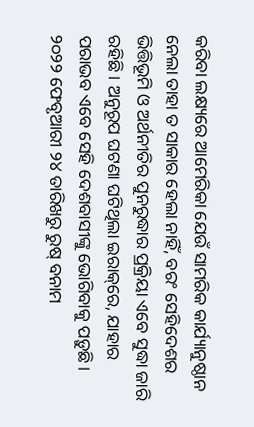କରିବା ଲକ୍ଷ୍ୟରେ ଆମେରିକା ଯେଉଁ ସାମରିକ କାର୍ଯ୍ୟାନୁଷ୍ଠାନ ନେଲା ତାହା ତ ସାକାର ହେଲା ନାହିଁ, ବରଂ ସେହିଦେଶର ଭିତ୍ତିଭୂମି ଓ ଅର୍ଥନୀତିର ପୁନରୁଦ୍ଧାର ପ୍ରକ୍ରିୟା ଏବେ ସୁଦ୍ଧା ଜାରି ରହିଛି। ଅନୁରୂପ ଘଟଣା ଘଟିଥିଲା ଇରାକ୍‌‌ରେ, ଯାହାର ପରାଭବ ଏବେ ସେହି ଦେଶବାସୀଙ୍କୁ ଭୋଗିବାକୁ ପଡ଼ୁଛି। ୨୦୨୨ ଫେବୃଆରୀ ୨୪ ତାରିଖରୁ ରୁଷ୍‌‌ ବନାମ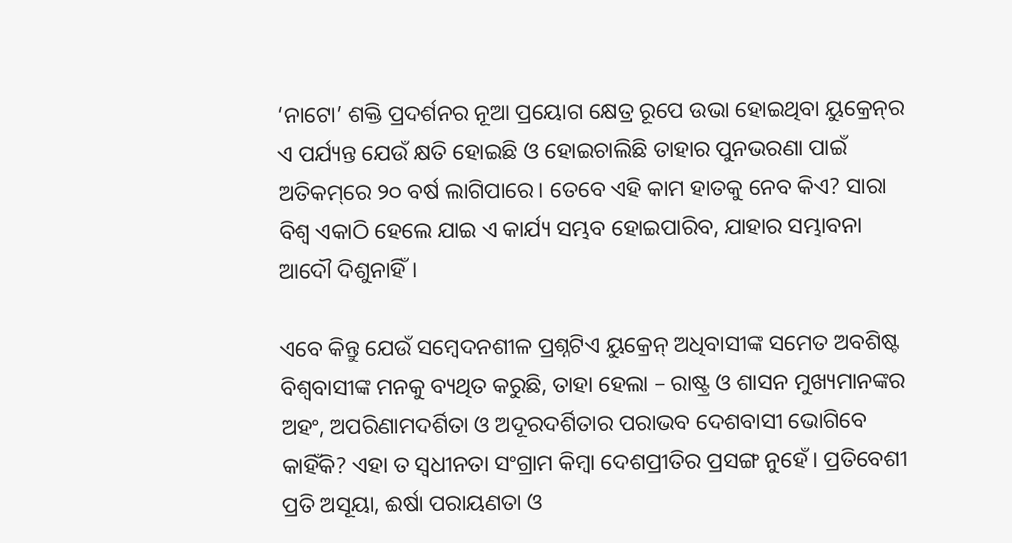‘ନାଟୋ’ ଶକ୍ତି ପ୍ରଦର୍ଶନର ନୂଆ ପ୍ରୟୋଗ କ୍ଷେତ୍ର ରୂପେ ଉଭା ହୋଇଥିବା ୟୁକ୍ରେନ୍‌‌ର ଏ ପର୍ଯ୍ୟନ୍ତ ଯେଉଁ କ୍ଷତି ହୋଇଛି ଓ ହୋଇଚାଲିଛି ତାହାର ପୁନଭରଣା ପାଇଁ ଅତିକମ୍‌‌ରେ ୨୦ ବର୍ଷ ଲାଗିପାରେ। ତେବେ ଏହି କାମ ହାତକୁ ନେବ କିଏ? ସାରା ବିଶ୍ୱ ଏକାଠି ହେଲେ ଯାଇ ଏ କାର୍ଯ୍ୟ ସମ୍ଭବ ହୋଇପାରିବ, ଯାହାର ସମ୍ଭାବନା ଆଦୌ ଦିଶୁନାହିଁ।

ଏବେ କିନ୍ତୁ ଯେଉଁ ସମ୍ବେଦନଶୀଳ ପ୍ରଶ୍ନଟିଏ ୟୁକ୍ରେନ୍‌‌ ଅଧିବାସୀଙ୍କ ସମେତ ଅବଶିଷ୍ଟ ବିଶ୍ୱବାସୀଙ୍କ ମନକୁ ବ୍ୟଥିତ କରୁଛି, ତାହା ହେଲା – ରାଷ୍ଟ୍ର ଓ ଶାସନ ମୁଖ୍ୟମାନଙ୍କର ଅହଂ, ଅପରିଣାମଦର୍ଶିତା ଓ ଅଦୂରଦର୍ଶିତାର ପରାଭବ ଦେଶବାସୀ ଭୋଗିବେ କାହିଁକି? ଏହା ତ ସ୍ୱଧୀନତା ସଂଗ୍ରାମ କିମ୍ବା ଦେଶପ୍ରୀତିର ପ୍ରସଙ୍ଗ ନୁହେଁ। ପ୍ରତିବେଶୀ ପ୍ରତି ଅସୂୟା, ଈର୍ଷା ପରାୟଣତା ଓ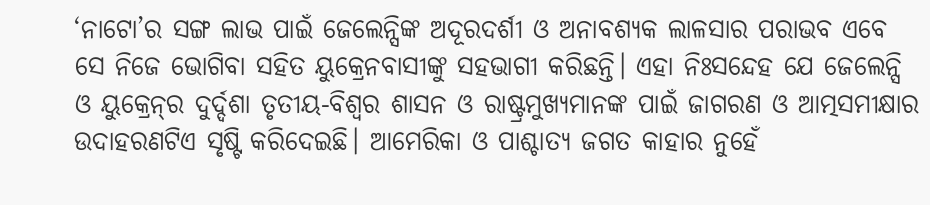‘ନାଟୋ’ର ସଙ୍ଗ ଲାଭ ପାଇଁ ଜେଲେନ୍ସିଙ୍କ ଅଦୂରଦର୍ଶୀ ଓ ଅନାବଶ୍ୟକ ଲାଳସାର ପରାଭବ ଏବେ ସେ ନିଜେ ଭୋଗିବା ସହିତ ୟୁକ୍ରେନବାସୀଙ୍କୁ ସହଭାଗୀ କରିଛନ୍ତି। ଏହା ନିଃସନ୍ଦେହ ଯେ ଜେଲେନ୍ସି ଓ ୟୁକ୍ରେନ୍‌‌ର ଦୁର୍ଦ୍ଦଶା ତୃତୀୟ-ବିଶ୍ୱର ଶାସନ ଓ ରାଷ୍ଟ୍ରମୁଖ୍ୟମାନଙ୍କ ପାଇଁ ଜାଗରଣ ଓ ଆତ୍ମସମୀକ୍ଷାର ଉଦାହରଣଟିଏ ସୃଷ୍ଟି କରିଦେଇଛି। ଆମେରିକା ଓ ପାଶ୍ଚାତ୍ୟ ଜଗତ କାହାର ନୁହେଁ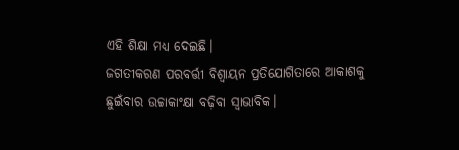ଏହି ଶିକ୍ଷା ମଧ୍ୟ ଦେଇଛି।
ଜଗତୀକରଣ ପରବର୍ତ୍ତୀ ବିଶ୍ୱାୟନ ପ୍ରତିଯୋଗିତାରେ ଆକାଶକୁ ଛୁଇଁବାର ଉଚ୍ଚାକାଂକ୍ଷା ବଢ଼ିବା ସ୍ୱାଭାବିକ।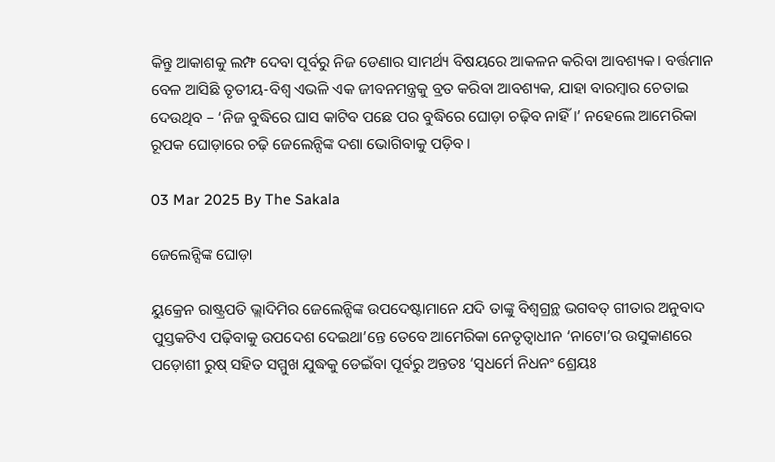କିନ୍ତୁ ଆକାଶକୁ ଲମ୍ଫ ଦେବା ପୂର୍ବରୁ ନିଜ ଡେଣାର ସାମର୍ଥ୍ୟ ବିଷୟରେ ଆକଳନ କରିବା ଆବଶ୍ୟକ। ବର୍ତ୍ତମାନ ବେଳ ଆସିଛି ତୃତୀୟ-ବିଶ୍ୱ ଏଭଳି ଏକ ଜୀବନମନ୍ତ୍ରକୁ ବ୍ରତ କରିବା ଆବଶ୍ୟକ, ଯାହା ବାରମ୍ବାର ଚେତାଇ ଦେଉଥିବ – ‘ନିଜ ବୁଦ୍ଧିରେ ଘାସ କାଟିବ ପଛେ ପର ବୁଦ୍ଧିରେ ଘୋଡ଼ା ଚଢ଼ିବ ନାହିଁ।’ ନହେଲେ ଆମେରିକା ରୂପକ ଘୋଡ଼ାରେ ଚଢ଼ି ଜେଲେନ୍ସିଙ୍କ ଦଶା ଭୋଗିବାକୁ ପଡ଼ିବ।

03 Mar 2025 By The Sakala

ଜେଲେନ୍ସିଙ୍କ ଘୋଡ଼ା

ୟୁକ୍ରେନ ରାଷ୍ଟ୍ରପତି ଭ୍ଲାଦିମିର ଜେଲେନ୍ସିଙ୍କ ଉପଦେଷ୍ଟାମାନେ ଯଦି ତାଙ୍କୁ ବିଶ୍ୱଗ୍ରନ୍ଥ ଭଗବତ୍‌‌ ଗୀତାର ଅନୁବାଦ ପୁସ୍ତକଟିଏ ପଢ଼ିବାକୁ ଉପଦେଶ ଦେଇଥା’ନ୍ତେ ତେବେ ଆମେରିକା ନେତୃତ୍ୱାଧୀନ ‘ନାଟୋ’ର ଉସୁକାଣରେ ପଡ଼ୋଶୀ ରୁଷ୍‌‌ ସହିତ ସମ୍ମୁଖ ଯୁଦ୍ଧକୁ ଡେଇଁବା ପୂର୍ବରୁ ଅନ୍ତତଃ ‘ସ୍ୱଧର୍ମେ ନିଧନଂ ଶ୍ରେୟଃ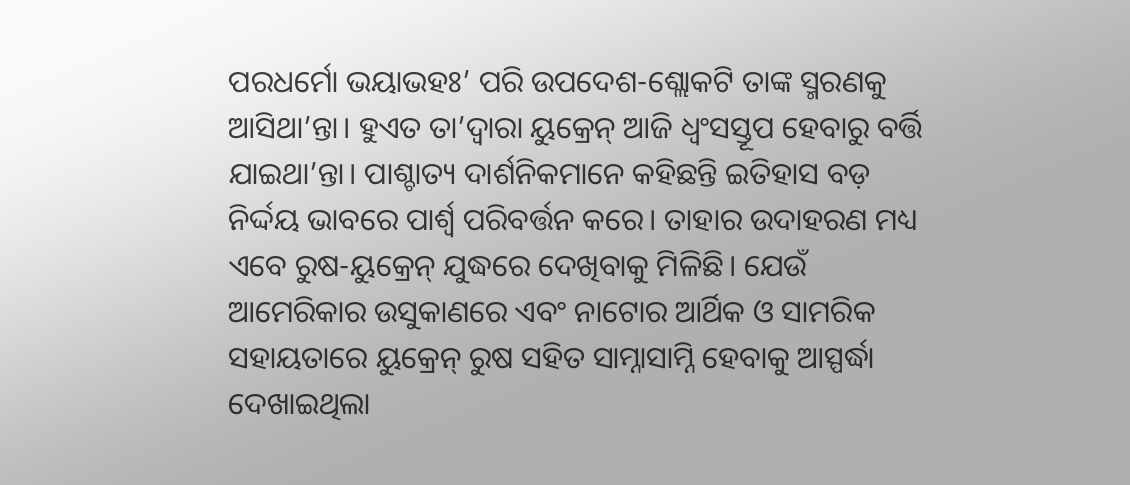ପରଧର୍ମୋ ଭୟାଭହଃ’ ପରି ଉପଦେଶ-ଶ୍ଲୋକଟି ତାଙ୍କ ସ୍ମରଣକୁ ଆସିଥା’ନ୍ତା। ହୁଏତ ତା’ଦ୍ୱାରା ୟୁକ୍ରେନ୍‌‌ ଆଜି ଧ୍ୱଂସସ୍ତୂପ ହେବାରୁ ବର୍ତ୍ତି ଯାଇଥା’ନ୍ତା। ପାଶ୍ଚାତ୍ୟ ଦାର୍ଶନିକମାନେ କହିଛନ୍ତି ଇତିହାସ ବଡ଼ ନିର୍ଦ୍ଦୟ ଭାବରେ ପାର୍ଶ୍ବ ପରିବର୍ତ୍ତନ କରେ। ତାହାର ଉଦାହରଣ ମଧ୍ୟ ଏବେ ରୁଷ-ୟୁକ୍ରେନ୍‌‌ ଯୁଦ୍ଧରେ ଦେଖିବାକୁ ମିଳିଛି। ଯେଉଁ ଆମେରିକାର ଉସୁକାଣରେ ଏବଂ ନାଟୋର ଆର୍ଥିକ ଓ ସାମରିକ ସହାୟତାରେ ୟୁକ୍ରେନ୍‌‌ ରୁଷ ସହିତ ସାମ୍ନାସାମ୍ନି ହେବାକୁ ଆସ୍ପର୍ଦ୍ଧା ଦେଖାଇଥିଲା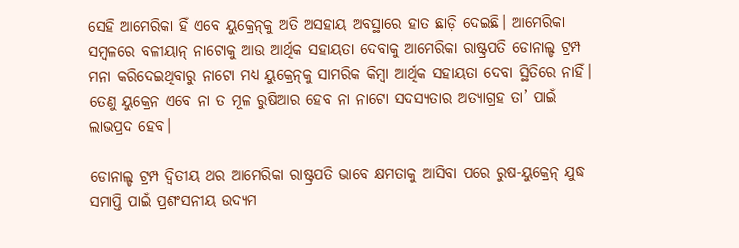ସେହି ଆମେରିକା ହିଁ ଏବେ ୟୁକ୍ରେନ୍‌‌କୁ ଅତି ଅସହାୟ ଅବସ୍ଥାରେ ହାତ ଛାଡ଼ି ଦେଇଛି। ଆମେରିକା ସମ୍ବଳରେ ବଳୀୟାନ୍‌‌ ନାଟୋକୁ ଆଉ ଆର୍ଥିକ ସହାୟତା ଦେବାକୁ ଆମେରିକା ରାଷ୍ଟ୍ରପତି ଡୋନାଲ୍ଡ ଟ୍ରମ୍ପ ମନା କରିଦେଇଥିବାରୁ ନାଟୋ ମଧ୍ୟ ୟୁକ୍ରେନ୍‌‌କୁ ସାମରିକ କିମ୍ବା ଆର୍ଥିକ ସହାୟତା ଦେବା ସ୍ଥିତିରେ ନାହିଁ। ତେଣୁ ୟୁକ୍ରେନ ଏବେ ନା ତ ମୂଳ ରୁଷିଆର ହେବ ନା ନାଟୋ ସଦସ୍ୟତାର ଅତ୍ୟାଗ୍ରହ ତା’ ପାଇଁ ଲାଭପ୍ରଦ ହେବ।

ଡୋନାଲ୍ଡ ଟ୍ରମ୍ପ ଦ୍ୱିତୀୟ ଥର ଆମେରିକା ରାଷ୍ଟ୍ରପତି ଭାବେ କ୍ଷମତାକୁ ଆସିବା ପରେ ରୁଷ-ୟୁକ୍ରେନ୍‌‌ ଯୁଦ୍ଧ ସମାପ୍ତି ପାଇଁ ପ୍ରଶଂସନୀୟ ଉଦ୍ୟମ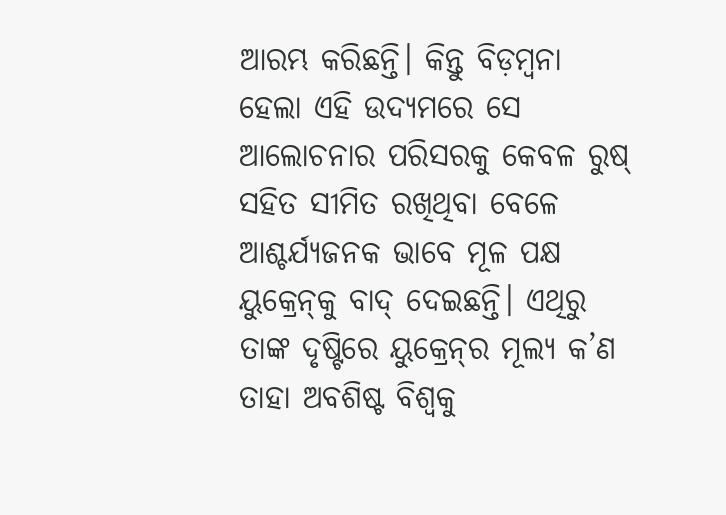ଆରମ୍ଭ କରିଛନ୍ତି। କିନ୍ତୁ ବିଡ଼ମ୍ବନା ହେଲା ଏହି ଉଦ୍ୟମରେ ସେ ଆଲୋଚନାର ପରିସରକୁ କେବଳ ରୁଷ୍‌‌ ସହିତ ସୀମିତ ରଖିଥିବା ବେଳେ ଆଶ୍ଚର୍ଯ୍ୟଜନକ ଭାବେ ମୂଳ ପକ୍ଷ ୟୁକ୍ରେନ୍‌‌କୁ ବାଦ୍‌‌ ଦେଇଛନ୍ତି। ଏଥିରୁ ତାଙ୍କ ଦୃଷ୍ଟିରେ ୟୁକ୍ରେନ୍‌ର ମୂଲ୍ୟ କ’ଣ ତାହା ଅବଶିଷ୍ଟ ବିଶ୍ୱକୁ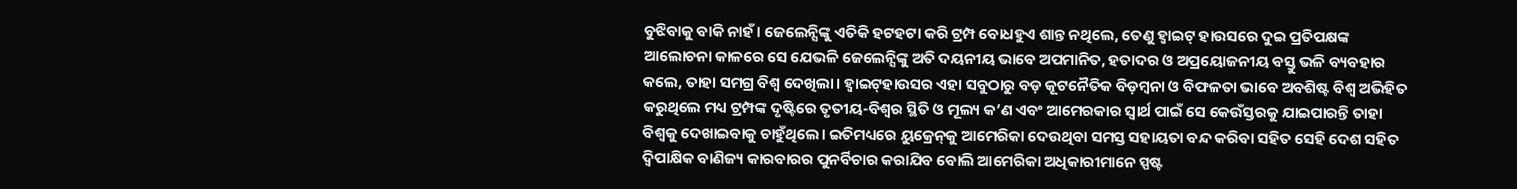ବୁଝିବାକୁ ବାକି ନାହଁ। ଜେଲେନ୍ସିଙ୍କୁ ଏତିକି ହଟହଟା କରି ଟ୍ରମ୍ପ ବୋଧହୁଏ ଶାନ୍ତ ନଥିଲେ, ତେଣୁ ହ୍ୱାଇଟ୍‌‌ ହାଉସରେ ଦୁଇ ପ୍ରତିପକ୍ଷଙ୍କ ଆଲୋଚନା କାଳରେ ସେ ଯେଭଳି ଜେଲେନ୍ସିଙ୍କୁ ଅତି ଦୟନୀୟ ଭାବେ ଅପମାନିତ, ହତାଦର ଓ ଅପ୍ରୟୋଜନୀୟ ବସ୍ତୁ ଭଳି ବ୍ୟବହାର କଲେ, ତାହା ସମଗ୍ର ବିଶ୍ୱ ଦେଖିଲା। ହ୍ୱାଇଟ୍‌‌ହାଉସର ଏହା ସବୁଠାରୁ ବଡ଼ କୂଟନୈତିକ ବିଡ଼ମ୍ବନା ଓ ବିଫଳତା ଭାବେ ଅବଶିଷ୍ଟ ବିଶ୍ୱ ଅଭିହିତ କରୁଥିଲେ ମଧ୍ୟ ଟ୍ରମ୍ପଙ୍କ ଦୃଷ୍ଟିରେ ତୃତୀୟ-ବିଶ୍ୱର ସ୍ଥିତି ଓ ମୂଲ୍ୟ କ’ଣ ଏବଂ ଆମେରକାର ସ୍ୱାର୍ଥ ପାଇଁ ସେ କେଉଁସ୍ତରକୁ ଯାଇପାରନ୍ତି ତାହା ବିଶ୍ୱକୁ ଦେଖାଇବାକୁ ଚାହୁଁଥିଲେ। ଇତିମଧ୍ୟରେ ୟୁକ୍ରେନ୍‌‌କୁ ଆମେରିକା ଦେଉଥିବା ସମସ୍ତ ସହାୟତା ବନ୍ଦ କରିବା ସହିତ ସେହି ଦେଶ ସହିତ ଦ୍ୱିପାକ୍ଷିକ ବାଣିଜ୍ୟ କାରବାରର ପୁନର୍ବିଚାର କରାଯିବ ବୋଲି ଆମେରିକା ଅଧିକାରୀମାନେ ସ୍ପଷ୍ଟ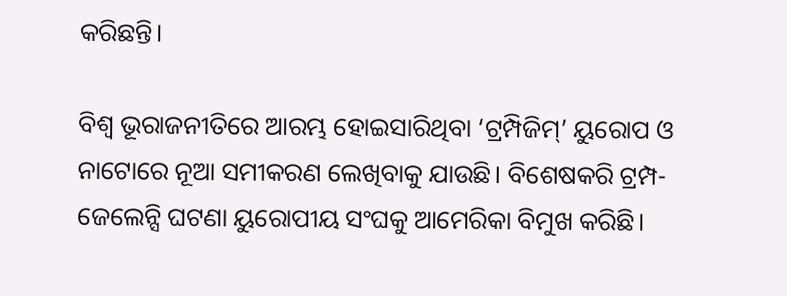କରିଛନ୍ତି।

ବିଶ୍ୱ ଭୂରାଜନୀତିରେ ଆରମ୍ଭ ହୋଇସାରିଥିବା ‘ଟ୍ରମ୍ପିଜିମ୍‌‌’ ୟୁରୋପ ଓ ନାଟୋରେ ନୂଆ ସମୀକରଣ ଲେଖିବାକୁ ଯାଉଛି। ବିଶେଷକରି ଟ୍ରମ୍ପ-ଜେଲେନ୍ସି ଘଟଣା ୟୁରୋପୀୟ ସଂଘକୁ ଆମେରିକା ବିମୁଖ କରିଛି।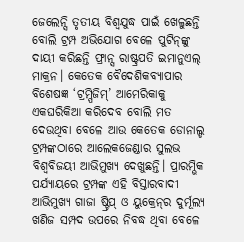ଜେଲେନ୍ସି ତୃତୀୟ ବିଶ୍ବଯୁଦ୍ଧ ପାଇଁ ଖେଳୁଛନ୍ତି ବୋଲି ଟ୍ରମ୍ପ ଅଭିଯୋଗ ବେଳେ ପୁଟିନ୍‌ଙ୍କୁ ଦାୟୀ କରିଛନ୍ତି ଫ୍ରାନ୍ସ ରାଷ୍ଟ୍ରପତି ଇମାନୁଏଲ୍‌ ମାକ୍ରନ। କେତେକ ବୈଦେଶିକବ୍ୟାପାର ବିଶେଷଜ୍ଞ ‘ଟ୍ରମ୍ପିଜିମ୍‌‌’ ଆମେରିକାକୁ ଏକଘରିକିଆ କରିଦେବ ବୋଲି ମତ ଦେଉଥିବା ବେଳେ ଆଉ କେତେକ ଡୋନାଲ୍ଡ ଟ୍ରମ୍ପଙ୍କଠାରେ ଆଲେକଜେଣ୍ଡାର ସୁଲଭ ବିଶ୍ୱବିଜୟୀ ଆଭିମୁଖ୍ୟ ଦେଖୁଛନ୍ତି। ପ୍ରାରମ୍ଭିକ ପର୍ଯ୍ୟାୟରେ ଟ୍ରମ୍ପଙ୍କ ଏହି ବିସ୍ତାରବାଦୀ ଆଭିମୁଖ୍ୟ ଗାଜା ଷ୍ଟ୍ରିପ୍‌‌ ଓ ୟୁକ୍ରେନ୍‌‌ର ଦୁର୍ମୂଲ୍ୟ ଖଣିଜ ସମ୍ପଦ ଉପରେ ନିବଦ୍ଧ ଥିବା ବେଳେ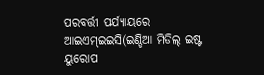ପରବର୍ତ୍ତୀ ପର୍ଯ୍ୟାୟରେ ଆଇଏମ୍‌‌ଇଇସି(ଇଣ୍ଡିଆ ମିଡିଲ୍‌‌ ଇଷ୍ଟ ୟୁରୋପ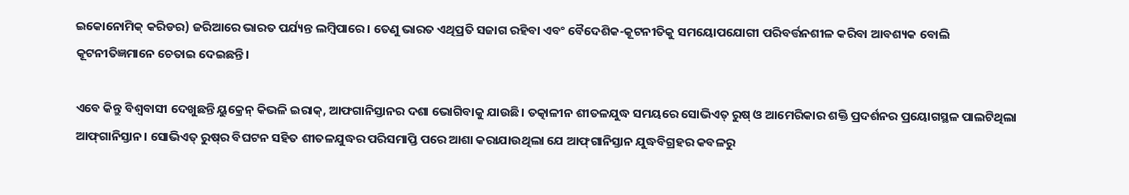ଇକୋନୋମିକ୍‌‌ କରିଡର) ଜରିଆରେ ଭାରତ ପର୍ଯ୍ୟନ୍ତ ଲମ୍ବିପାରେ। ତେଣୁ ଭାରତ ଏଥିପ୍ରତି ସଜାଗ ରହିବା ଏବଂ ବୈଦେଶିକ-କୂଟନୀତିକୁ ସମୟୋପଯୋଗୀ ପରିବର୍ତ୍ତନଶୀଳ କରିବା ଆବଶ୍ୟକ ବୋଲି କୂଟନୀତିଜ୍ଞମାନେ ଚେତାଇ ଦେଇଛନ୍ତି।

ଏବେ କିନ୍ତୁ ବିଶ୍ୱବାସୀ ଦେଖୁଛନ୍ତି ୟୁକ୍ରେନ୍‌‌ କିଭଳି ଇରାକ୍‌‌, ଆଫଗାନିସ୍ତାନର ଦଶା ଭୋଗିବାକୁ ଯାଉଛି। ତତ୍କାଳୀନ ଶୀତଳଯୁଦ୍ଧ ସମୟରେ ସୋଭିଏତ୍‌‌ ରୁଷ୍‌‌ ଓ ଆମେରିକାର ଶକ୍ତି ପ୍ରଦର୍ଶନର ପ୍ରୟୋଗସ୍ଥଳ ପାଲଟିଥିଲା ଆଫ୍‌‌ଗାନିସ୍ତାନ। ସୋଭିଏତ୍‌‌ ରୁଷ୍‌‌ର ବିଘଟନ ସହିତ ଶୀତଳଯୁଦ୍ଧର ପରିସମାପ୍ତି ପରେ ଆଶା କରାଯାଉଥିଲା ଯେ ଆଫ୍‌‌ଗାନିସ୍ତାନ ଯୁଦ୍ଧବିଗ୍ରହର କବଳରୁ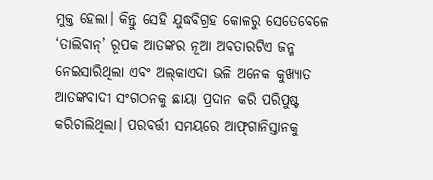ମୁକ୍ତ ହେଲା। କିନ୍ତୁ ସେହି ଯୁଦ୍ଧବିଗ୍ରହ କୋଳରୁ ସେତେବେଳେ ‘ତାଲିବାନ୍‌‌’ ରୂପକ ଆତଙ୍କର ନୂଆ ଅବତାରଟିଏ ଜନ୍ମ ନେଇସାରିଥିଲା ଏବଂ ଅଲ୍‌‌କାଏଦା ଭଳି ଅନେକ କୁଖ୍ୟାତ ଆତଙ୍କବାଦୀ ସଂଗଠନକୁ ଛାୟା ପ୍ରଦାନ କରି ପରିପୁଷ୍ଟ କରିଚାଲିଥିଲା। ପରବର୍ତ୍ତୀ ସମୟରେ ଆଫ୍‌‌ଗାନିସ୍ତାନକୁ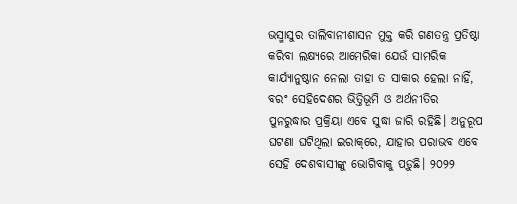ଭସ୍ମାସୁର ତାଲିବାନୀଶାସନ ମୁକ୍ତ କରି ଗଣତନ୍ତ୍ର ପ୍ରତିଷ୍ଠା କରିବା ଲକ୍ଷ୍ୟରେ ଆମେରିକା ଯେଉଁ ସାମରିକ କାର୍ଯ୍ୟାନୁଷ୍ଠାନ ନେଲା ତାହା ତ ସାକାର ହେଲା ନାହିଁ, ବରଂ ସେହିଦେଶର ଭିତ୍ତିଭୂମି ଓ ଅର୍ଥନୀତିର ପୁନରୁଦ୍ଧାର ପ୍ରକ୍ରିୟା ଏବେ ସୁଦ୍ଧା ଜାରି ରହିଛି। ଅନୁରୂପ ଘଟଣା ଘଟିଥିଲା ଇରାକ୍‌‌ରେ, ଯାହାର ପରାଭବ ଏବେ ସେହି ଦେଶବାସୀଙ୍କୁ ଭୋଗିବାକୁ ପଡ଼ୁଛି। ୨୦୨୨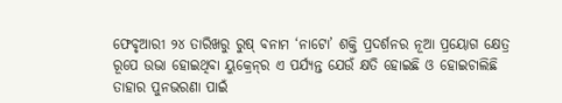ଫେବୃଆରୀ ୨୪ ତାରିଖରୁ ରୁଷ୍‌‌ ବନାମ ‘ନାଟୋ’ ଶକ୍ତି ପ୍ରଦର୍ଶନର ନୂଆ ପ୍ରୟୋଗ କ୍ଷେତ୍ର ରୂପେ ଉଭା ହୋଇଥିବା ୟୁକ୍ରେନ୍‌‌ର ଏ ପର୍ଯ୍ୟନ୍ତ ଯେଉଁ କ୍ଷତି ହୋଇଛି ଓ ହୋଇଚାଲିଛି ତାହାର ପୁନଭରଣା ପାଇଁ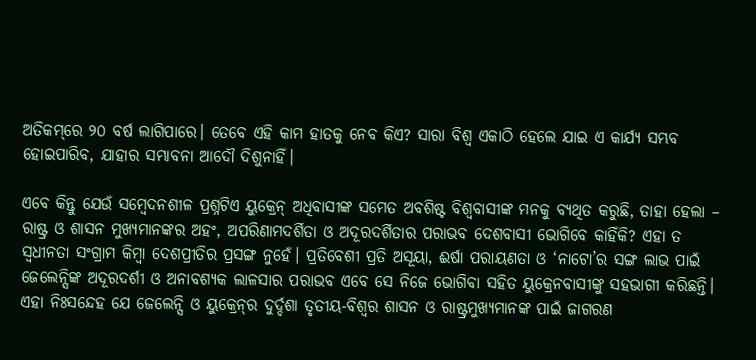ଅତିକମ୍‌‌ରେ ୨୦ ବର୍ଷ ଲାଗିପାରେ। ତେବେ ଏହି କାମ ହାତକୁ ନେବ କିଏ? ସାରା ବିଶ୍ୱ ଏକାଠି ହେଲେ ଯାଇ ଏ କାର୍ଯ୍ୟ ସମ୍ଭବ ହୋଇପାରିବ, ଯାହାର ସମ୍ଭାବନା ଆଦୌ ଦିଶୁନାହିଁ।

ଏବେ କିନ୍ତୁ ଯେଉଁ ସମ୍ବେଦନଶୀଳ ପ୍ରଶ୍ନଟିଏ ୟୁକ୍ରେନ୍‌‌ ଅଧିବାସୀଙ୍କ ସମେତ ଅବଶିଷ୍ଟ ବିଶ୍ୱବାସୀଙ୍କ ମନକୁ ବ୍ୟଥିତ କରୁଛି, ତାହା ହେଲା – ରାଷ୍ଟ୍ର ଓ ଶାସନ ମୁଖ୍ୟମାନଙ୍କର ଅହଂ, ଅପରିଣାମଦର୍ଶିତା ଓ ଅଦୂରଦର୍ଶିତାର ପରାଭବ ଦେଶବାସୀ ଭୋଗିବେ କାହିଁକି? ଏହା ତ ସ୍ୱଧୀନତା ସଂଗ୍ରାମ କିମ୍ବା ଦେଶପ୍ରୀତିର ପ୍ରସଙ୍ଗ ନୁହେଁ। ପ୍ରତିବେଶୀ ପ୍ରତି ଅସୂୟା, ଈର୍ଷା ପରାୟଣତା ଓ ‘ନାଟୋ’ର ସଙ୍ଗ ଲାଭ ପାଇଁ ଜେଲେନ୍ସିଙ୍କ ଅଦୂରଦର୍ଶୀ ଓ ଅନାବଶ୍ୟକ ଲାଳସାର ପରାଭବ ଏବେ ସେ ନିଜେ ଭୋଗିବା ସହିତ ୟୁକ୍ରେନବାସୀଙ୍କୁ ସହଭାଗୀ କରିଛନ୍ତି। ଏହା ନିଃସନ୍ଦେହ ଯେ ଜେଲେନ୍ସି ଓ ୟୁକ୍ରେନ୍‌‌ର ଦୁର୍ଦ୍ଦଶା ତୃତୀୟ-ବିଶ୍ୱର ଶାସନ ଓ ରାଷ୍ଟ୍ରମୁଖ୍ୟମାନଙ୍କ ପାଇଁ ଜାଗରଣ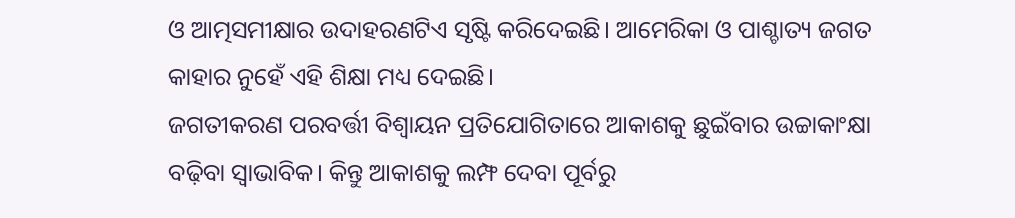ଓ ଆତ୍ମସମୀକ୍ଷାର ଉଦାହରଣଟିଏ ସୃଷ୍ଟି କରିଦେଇଛି। ଆମେରିକା ଓ ପାଶ୍ଚାତ୍ୟ ଜଗତ କାହାର ନୁହେଁ ଏହି ଶିକ୍ଷା ମଧ୍ୟ ଦେଇଛି।
ଜଗତୀକରଣ ପରବର୍ତ୍ତୀ ବିଶ୍ୱାୟନ ପ୍ରତିଯୋଗିତାରେ ଆକାଶକୁ ଛୁଇଁବାର ଉଚ୍ଚାକାଂକ୍ଷା ବଢ଼ିବା ସ୍ୱାଭାବିକ। କିନ୍ତୁ ଆକାଶକୁ ଲମ୍ଫ ଦେବା ପୂର୍ବରୁ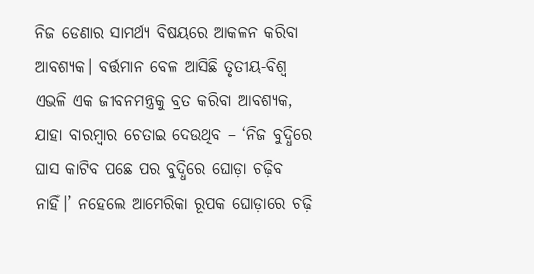ନିଜ ଡେଣାର ସାମର୍ଥ୍ୟ ବିଷୟରେ ଆକଳନ କରିବା ଆବଶ୍ୟକ। ବର୍ତ୍ତମାନ ବେଳ ଆସିଛି ତୃତୀୟ-ବିଶ୍ୱ ଏଭଳି ଏକ ଜୀବନମନ୍ତ୍ରକୁ ବ୍ରତ କରିବା ଆବଶ୍ୟକ, ଯାହା ବାରମ୍ବାର ଚେତାଇ ଦେଉଥିବ – ‘ନିଜ ବୁଦ୍ଧିରେ ଘାସ କାଟିବ ପଛେ ପର ବୁଦ୍ଧିରେ ଘୋଡ଼ା ଚଢ଼ିବ ନାହିଁ।’ ନହେଲେ ଆମେରିକା ରୂପକ ଘୋଡ଼ାରେ ଚଢ଼ି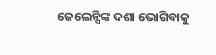ଜେଲେନ୍ସିଙ୍କ ଦଶା ଭୋଗିବାକୁ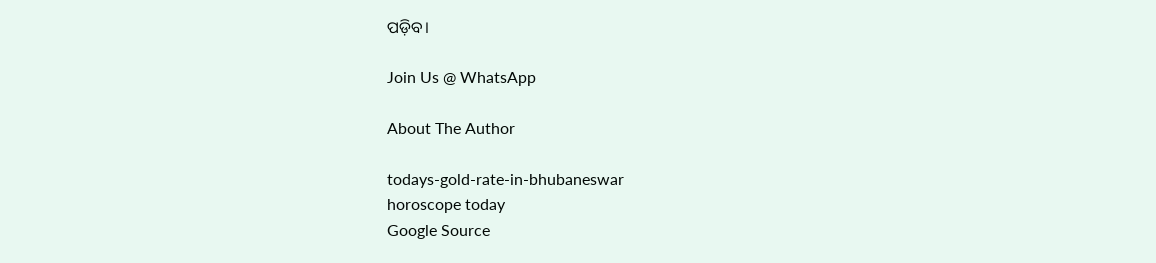ପଡ଼ିବ।

Join Us @ WhatsApp

About The Author

todays-gold-rate-in-bhubaneswar
horoscope today
Google Source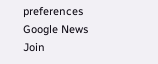preferences
Google News
Join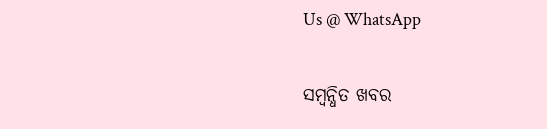Us @ WhatsApp

ସମ୍ବନ୍ଧିତ ଖବର